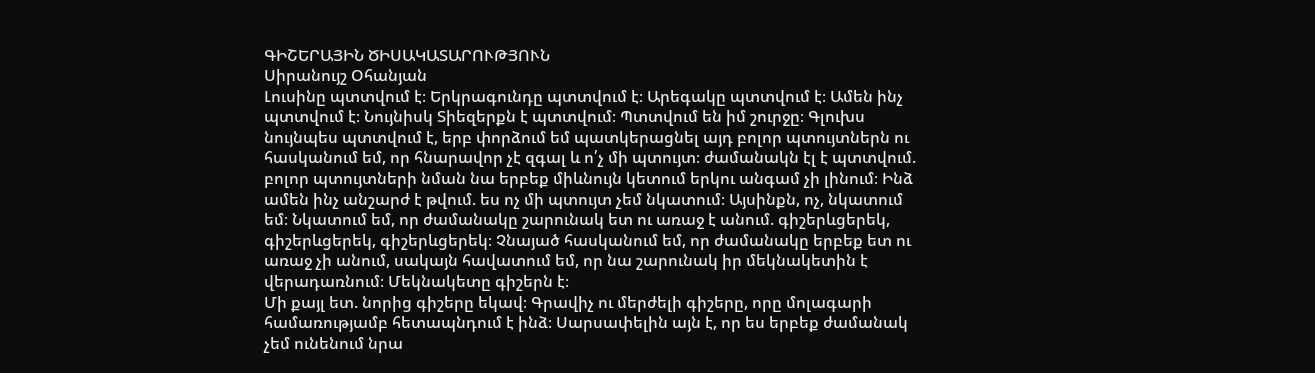ԳԻՇԵՐԱՅԻՆ ԾԻՍԱԿԱՏԱՐՈՒԹՅՈՒՆ
Սիրանույշ Օհանյան
Լուսինը պտտվում է։ Երկրագունդը պտտվում է։ Արեգակը պտտվում է։ Ամեն ինչ պտտվում է։ Նույնիսկ Տիեզերքն է պտտվում։ Պտտվում են իմ շուրջը։ Գլուխս նույնպես պտտվում է, երբ փորձում եմ պատկերացնել այդ բոլոր պտույտներն ու հասկանում եմ, որ հնարավոր չէ զգալ և ո՛չ մի պտույտ։ ժամանակն էլ է պտտվում. բոլոր պտույտների նման նա երբեք միևնույն կետում երկու անգամ չի լինում։ Ինձ ամեն ինչ անշարժ է թվում. ես ոչ մի պտույտ չեմ նկատում։ Այսինքն, ոչ, նկատում եմ։ Նկատում եմ, որ ժամանակը շարունակ ետ ու առաջ է անում. գիշերևցերեկ, գիշերևցերեկ, գիշերևցերեկ։ Չնայած հասկանում եմ, որ ժամանակը երբեք ետ ու առաջ չի անում, սակայն հավատում եմ, որ նա շարունակ իր մեկնակետին է վերադառնում։ Մեկնակետը գիշերն է։
Մի քայլ ետ. նորից գիշերը եկավ։ Գրավիչ ու մերժելի գիշերը, որը մոլագարի համառությամբ հետապնդում է ինձ։ Սարսափելին այն է, որ ես երբեք ժամանակ չեմ ունենում նրա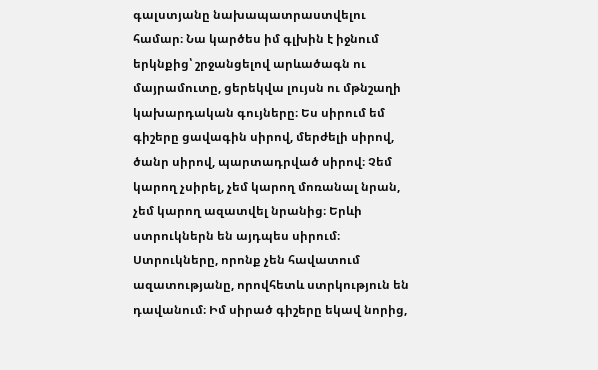գալստյանը նախապատրաստվելու համար։ Նա կարծես իմ գլխին է իջնում երկնքից՝ շրջանցելով արևածագն ու մայրամուտը, ցերեկվա լույսն ու մթնշաղի կախարդական գույները։ Ես սիրում եմ գիշերը ցավագին սիրով, մերժելի սիրով, ծանր սիրով, պարտադրված սիրով։ Չեմ կարող չսիրել, չեմ կարող մոռանալ նրան, չեմ կարող ազատվել նրանից։ Երևի ստրուկներն են այդպես սիրում։ Ստրուկները, որոնք չեն հավատում ազատությանը, որովհետև ստրկություն են դավանում։ Իմ սիրած գիշերը եկավ նորից,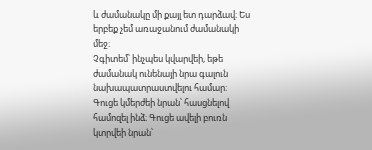և ժամանակը մի քայլ ետ դարձավ։ Ես երբեք չեմ առաջանում ժամանակի մեջ։
Չգիտեմ՝ ինչպես կվարվեի, եթե ժամանակ ունենայի նրա գալուն նախապատրաստվելու համար։ Գուցե կմերժեի նրան՝ հասցնելով համոզել ինձ։ Գուցե ավելի բուռն կտրվեի նրան՝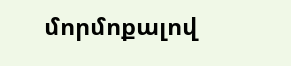մորմոքալով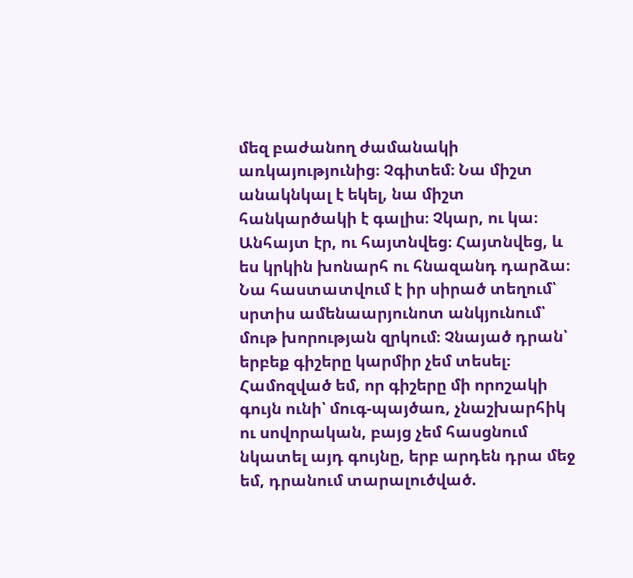մեզ բաժանող ժամանակի առկայությունից։ Չգիտեմ։ Նա միշտ անակնկալ է եկել, նա միշտ հանկարծակի է գալիս։ Չկար, ու կա։ Անհայտ էր, ու հայտնվեց։ Հայտնվեց, և ես կրկին խոնարհ ու հնազանդ դարձա։
Նա հաստատվում է իր սիրած տեղում՝ սրտիս ամենաարյունոտ անկյունում՝ մութ խորության զրկում։ Չնայած դրան՝ երբեք գիշերը կարմիր չեմ տեսել։ Համոզված եմ, որ գիշերը մի որոշակի գույն ունի՝ մուգ-պայծառ, չնաշխարհիկ ու սովորական, բայց չեմ հասցնում նկատել այդ գույնը, երբ արդեն դրա մեջ եմ, դրանում տարալուծված.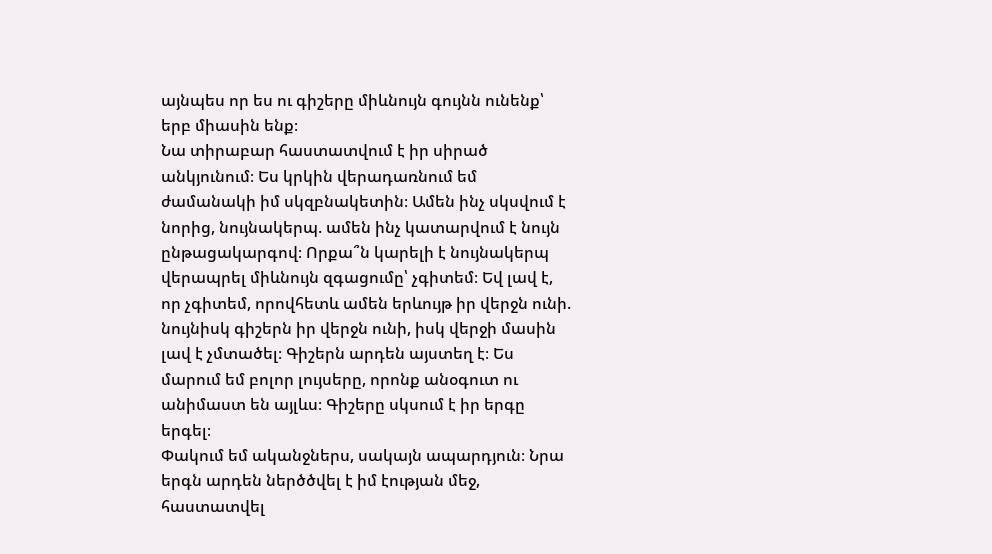այնպես որ ես ու գիշերը միևնույն գույնն ունենք՝ երբ միասին ենք։
Նա տիրաբար հաստատվում է իր սիրած անկյունում։ Ես կրկին վերադառնում եմ ժամանակի իմ սկզբնակետին։ Ամեն ինչ սկսվում է նորից, նույնակերպ. ամեն ինչ կատարվում է նույն ընթացակարգով։ Որքա՞ն կարելի է նույնակերպ վերապրել միևնույն զգացումը՝ չգիտեմ։ Եվ լավ է, որ չգիտեմ, որովհետև ամեն երևույթ իր վերջն ունի. նույնիսկ գիշերն իր վերջն ունի, իսկ վերջի մասին լավ է չմտածել։ Գիշերն արդեն այստեղ է։ Ես մարում եմ բոլոր լույսերը, որոնք անօգուտ ու անիմաստ են այլևս։ Գիշերը սկսում է իր երգը երգել։
Փակում եմ ականջներս, սակայն ապարդյուն։ Նրա երգն արդեն ներծծվել է իմ էության մեջ, հաստատվել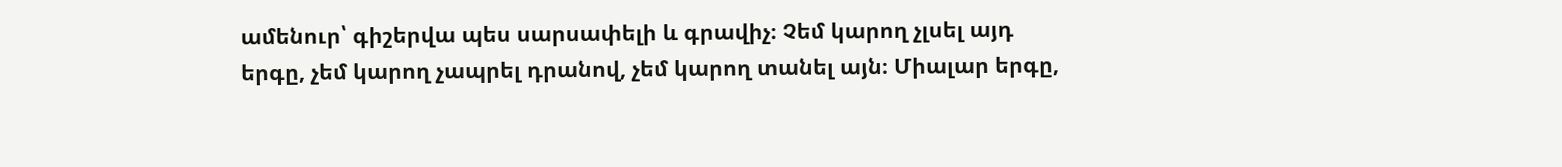ամենուր՝ գիշերվա պես սարսափելի և գրավիչ։ Չեմ կարող չլսել այդ երգը, չեմ կարող չապրել դրանով, չեմ կարող տանել այն։ Միալար երգը,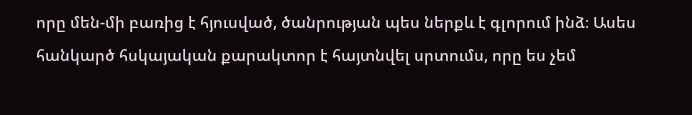որը մեն-մի բառից է հյուսված, ծանրության պես ներքև է գլորում ինձ։ Ասես հանկարծ հսկայական քարակտոր է հայտնվել սրտումս, որը ես չեմ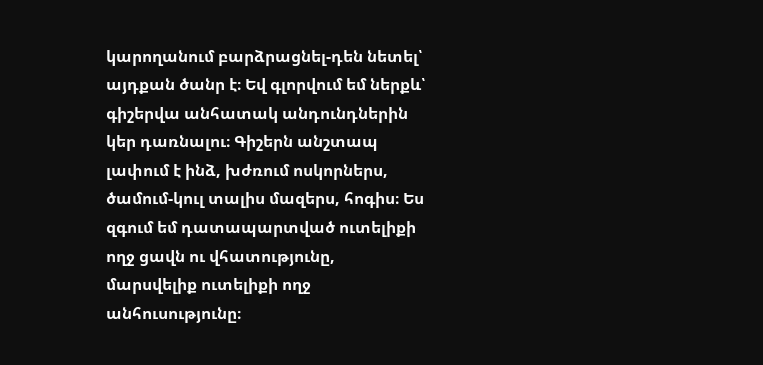կարողանում բարձրացնել-դեն նետել՝ այդքան ծանր է։ Եվ գլորվում եմ ներքև՝ գիշերվա անհատակ անդունդներին կեր դառնալու։ Գիշերն անշտապ լափում է ինձ, խժռում ոսկորներս, ծամում-կուլ տալիս մազերս, հոգիս։ Ես զգում եմ դատապարտված ուտելիքի ողջ ցավն ու վհատությունը, մարսվելիք ուտելիքի ողջ անհուսությունը։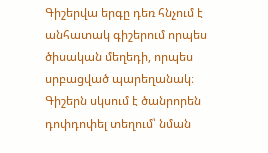Գիշերվա երգը դեռ հնչում է անհատակ գիշերում որպես ծիսական մեղեդի, որպես սրբացված պարեղանակ։ Գիշերն սկսում է ծանրորեն դոփդոփել տեղում՝ նման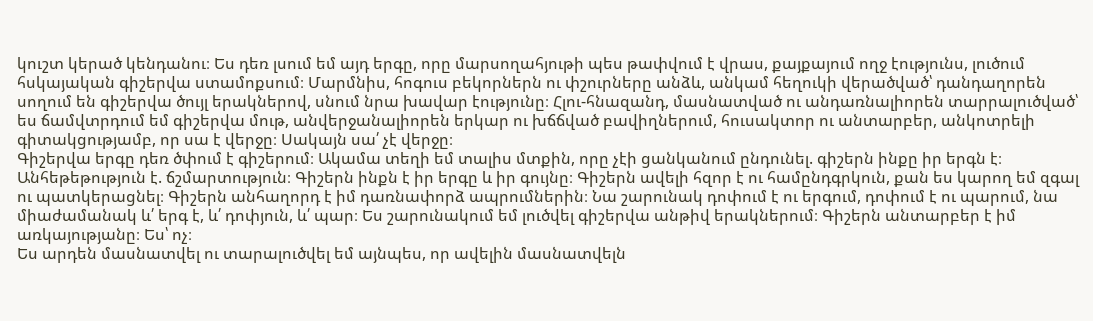կուշտ կերած կենդանու։ Ես դեռ լսում եմ այդ երգը, որը մարսողահյութի պես թափվում է վրաս, քայքայում ողջ էությունս, լուծում հսկայական գիշերվա ստամոքսում։ Մարմնիս, հոգուս բեկորներն ու փշուրները անձև, անկամ հեղուկի վերածված՝ դանդաղորեն սողում են գիշերվա ծույլ երակներով, սնում նրա խավար էությունը։ Հլու-հնազանդ, մասնատված ու անդառնալիորեն տարրալուծված՝ ես ճամվտրդում եմ գիշերվա մութ, անվերջանալիորեն երկար ու խճճված բավիղներում, հուսակտոր ու անտարբեր, անկոտրելի գիտակցությամբ, որ սա է վերջը։ Սակայն սա՛ չէ վերջը։
Գիշերվա երգը դեռ ծփում է գիշերում։ Ակամա տեղի եմ տալիս մտքին, որը չէի ցանկանում ընդունել. գիշերն ինքը իր երգն է։ Անհեթեթություն է. ճշմարտություն։ Գիշերն ինքն է իր երգը և իր գույնը։ Գիշերն ավելի հզոր է ու համընդգրկուն, քան ես կարող եմ զգալ ու պատկերացնել։ Գիշերն անհաղորդ է իմ դառնափորձ ապրումներին։ Նա շարունակ դոփում է ու երգում, դոփում է ու պարում, նա միաժամանակ և՛ երգ է, և՛ դոփյուն, և՛ պար։ Ես շարունակում եմ լուծվել գիշերվա անթիվ երակներում։ Գիշերն անտարբեր է իմ առկայությանը։ Ես՝ ոչ։
Ես արդեն մասնատվել ու տարալուծվել եմ այնպես, որ ավելին մասնատվելն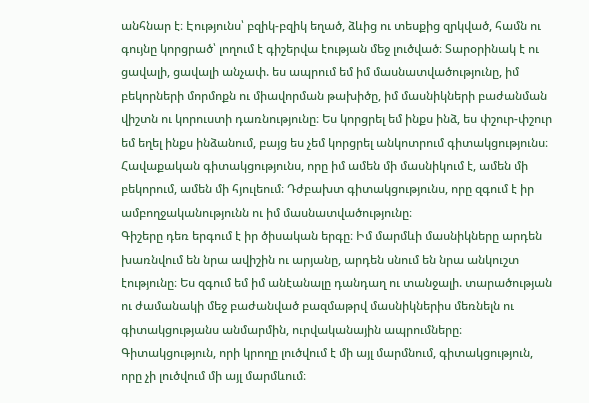անհնար է։ Էությունս՝ բզիկ-բզիկ եղած, ձևից ու տեսքից զրկված, համն ու գույնը կորցրած՝ լողում է գիշերվա էության մեջ լուծված։ Տարօրինակ է ու ցավալի, ցավալի անչափ. ես ապրում եմ իմ մասնատվածությունը, իմ բեկորների մորմոքն ու միավորման թախիծը, իմ մասնիկների բաժանման վիշտն ու կորուստի դառնությունը։ Ես կորցրել եմ ինքս ինձ, ես փշուր-փշուր եմ եղել ինքս ինձանում, բայց ես չեմ կորցրել անկոտրում գիտակցությունս։ Հավաքական գիտակցությունս, որը իմ ամեն մի մասնիկում է, ամեն մի բեկորում, ամեն մի հյուլեում։ Դժբախտ գիտակցությունս, որը զգում է իր ամբողջականությունն ու իմ մասնատվածությունը։
Գիշերը դեռ երգում է իր ծիսական երգը։ Իմ մարմևի մասնիկները արդեն խառնվում են նրա ավիշին ու արյանը, արդեն սնում են նրա անկուշտ էությունը։ Ես զգում եմ իմ անէանալը դանդաղ ու տանջալի. տարածության ու ժամանակի մեջ բաժանված բազմաթրվ մասնիկներիս մեռնելն ու գիտակցությանս անմարմին, ուրվականային ապրումները։ Գիտակցություն, որի կրողը լուծվում է մի այլ մարմնում, գիտակցություն, որը չի լուծվում մի այլ մարմևում։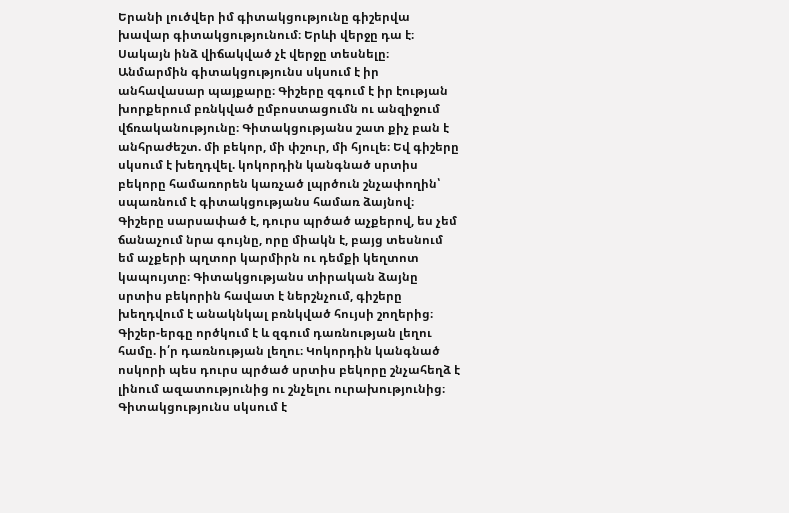Երանի լուծվեր իմ գիտակցությունը գիշերվա խավար գիտակցությունում։ Երևի վերջը դա է։ Սակայն ինձ վիճակված չէ վերջը տեսնելը։ Անմարմին գիտակցությունս սկսում է իր անհավասար պայքարը։ Գիշերը զգում է իր էության խորքերում բռնկված ըմբոստացումն ու անզիջում վճռականությունը։ Գիտակցությանս շատ քիչ բան է անհրաժեշտ. մի բեկոր, մի փշուր, մի հյուլե։ Եվ գիշերը սկսում է խեղդվել. կոկորդին կանգնած սրտիս բեկորը համառորեն կառչած լպրծուն շնչափողին՝ սպառնում է գիտակցությանս համառ ձայնով։ Գիշերը սարսափած է, դուրս պրծած աչքերով, ես չեմ ճանաչում նրա գույնը, որը միակն է, բայց տեսնում եմ աչքերի պղտոր կարմիրն ու դեմքի կեղտոտ կապույտը։ Գիտակցությանս տիրական ձայնը սրտիս բեկորին հավատ է ներշնչում, գիշերը խեղդվում է անակնկալ բռնկված հույսի շողերից։ Գիշեր-երգը ործկում է և զգում դառնության լեղու համը. ի՛ր դառնության լեղու։ Կոկորդին կանգնած ոսկորի պես դուրս պրծած սրտիս բեկորը շնչահեղձ է լինում ազատությունից ու շնչելու ուրախությունից։ Գիտակցությունս սկսում է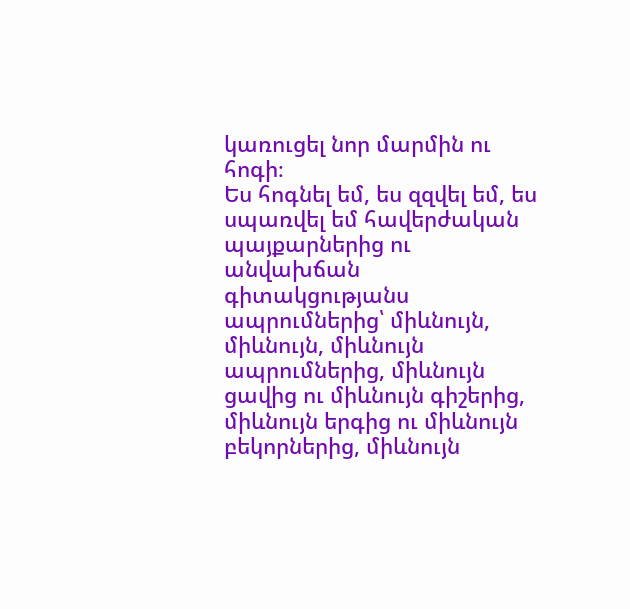կառուցել նոր մարմին ու հոգի։
Ես հոգնել եմ, ես զզվել եմ, ես սպառվել եմ հավերժական պայքարներից ու անվախճան գիտակցությանս ապրումներից՝ միևնույն, միևնույն, միևնույն ապրումներից, միևնույն ցավից ու միևնույն գիշերից, միևնույն երգից ու միևնույն բեկորներից, միևնույն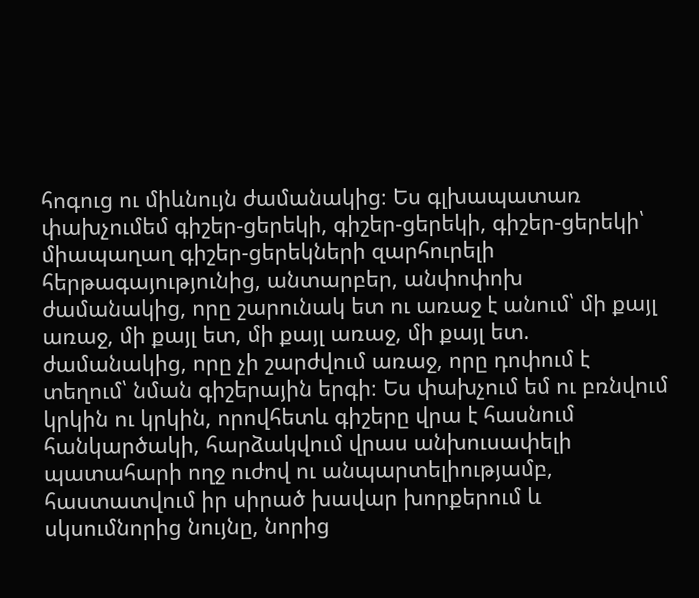հոգուց ու միևնույն ժամանակից։ Ես գլխապատառ փախչումեմ գիշեր-ցերեկի, գիշեր-ցերեկի, գիշեր-ցերեկի՝ միապաղաղ գիշեր-ցերեկների զարհուրելի հերթագայությունից, անտարբեր, անփոփոխ ժամանակից, որը շարունակ ետ ու առաջ է անում՝ մի քայլ առաջ, մի քայլ ետ, մի քայլ առաջ, մի քայլ ետ. ժամանակից, որը չի շարժվում առաջ, որը դոփում է տեղում՝ նման գիշերային երգի։ Ես փախչում եմ ու բռնվում կրկին ու կրկին, որովհետև գիշերը վրա է հասնում հանկարծակի, հարձակվում վրաս անխուսափելի պատահարի ողջ ուժով ու անպարտելիությամբ, հաստատվում իր սիրած խավար խորքերում և սկսումնորից նույնը, նորից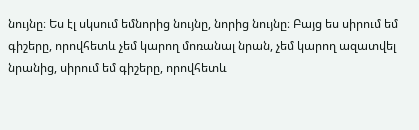նույնը։ Ես էլ սկսում եմնորից նույնը, նորից նույնը։ Բայց ես սիրում եմ գիշերը, որովհետև չեմ կարող մոռանալ նրան, չեմ կարող ազատվել նրանից, սիրում եմ գիշերը, որովհետև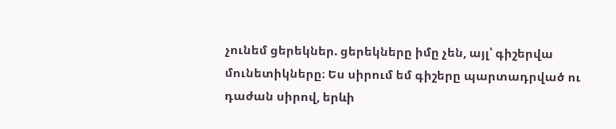չունեմ ցերեկներ. ցերեկները իմը չեն, այլ՝ գիշերվա մունետիկները։ Ես սիրում եմ գիշերը պարտադրված ու դաժան սիրով, երևի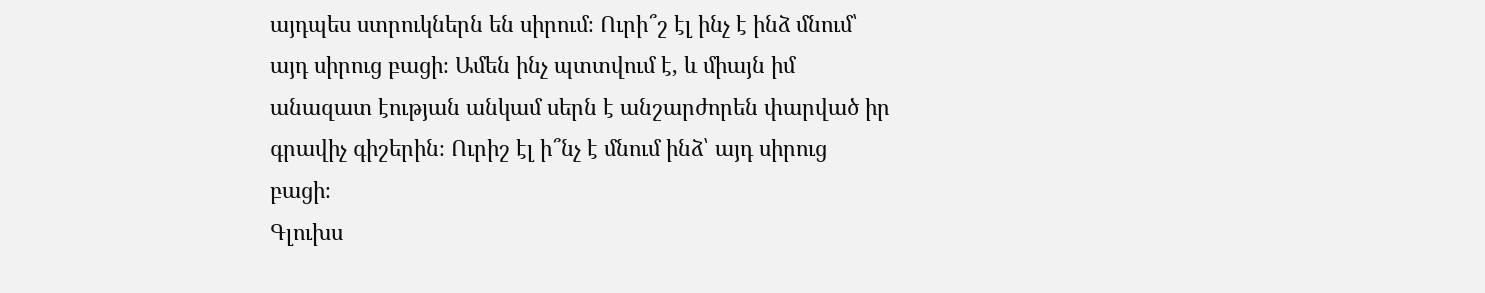այդպես ստրուկներն են սիրում։ Ուրի՞շ էլ ինչ է ինձ մնում՝ այդ սիրուց բացի։ Ամեն ինչ պտտվում է, և միայն իմ անազատ էության անկամ սերն է անշարժորեն փարված իր գրավիչ գիշերին։ Ուրիշ էլ ի՞նչ է մնում ինձ՝ այդ սիրուց բացի։
Գլուխս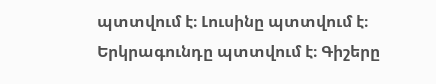պտտվում է։ Լուսինը պտտվում է։ Երկրագունդը պտտվում է։ Գիշերը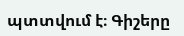պտտվում է։ Գիշերը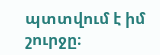պտտվում է իմ շուրջը։